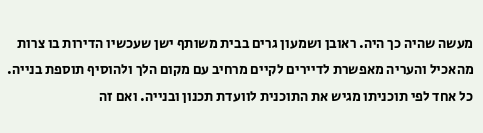מעשה שהיה כך היה. ראובן ושמעון גרים בבית משותף ישן שעכשיו הדירות בו צרות מהאכיל והעריה מאפשרת לדיירים לקיים מרחיב עם מקום הלך ולהוסיף תוספת בנייה. כל אחד לפי תוכניתו מגיש את התוכנית לוועדת תכנון ובנייה. ואם זה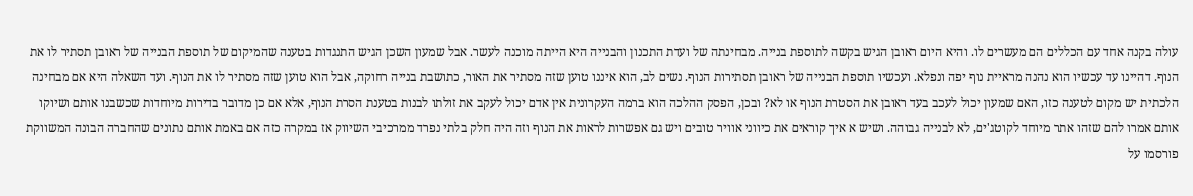עולה בקנה אחד עם הכללים הם מעשרים לו. והיא היום ראובן הגיש בקשה לתוספת בנייה. מבחינתה של ועדת התכנון והבנייה היא הייתה מוכנה לעשר. אבל שמעון השכן הגיש התנגדות בטענה שהמיקום של תוספת הבנייה של ראובן תסתיר לו את הנוף. דהיינו עד עכשיו הוא נהנה מראיית נוף יפה ונפלא. ועכשיו תוספת הבנייה של ראובן תסתירות הנוף. נשים לב, הוא איננו טוען שזה מסתיר את האור, כתושבת בנייה רחוקה, אבל הוא טוען שזה מסתיר לו את הנוף. ועד השאלה היא אם מבחינה הלכתית יש מקום לטענה כזו, האם שמעון יכול לעכב בעד ראובן את הסטרת הנוף או לא? ובכן, הפסק ההלכה הוא ברמה העקרונית אין אדם יכול לעקב את זולתו לבנות בטענת הסרת הנוף, אלא אם כן מדובר בדירות מיוחדות שכשבנו אותם ושיוקו אותם אמרו להם שזהו אתר מיוחד לקוטג'ים, לא לבנייה גבוהה. ושיש א איך קוראים את כיווני אוויר טובים ויש גם אפשרות לראות את הנוף וזה היה חלק בלתי נפרד ממרכיבי השיווק אז במקרה כזה אם באמת אותם נתונים שהחברה הבונה המשווקת פורסמו על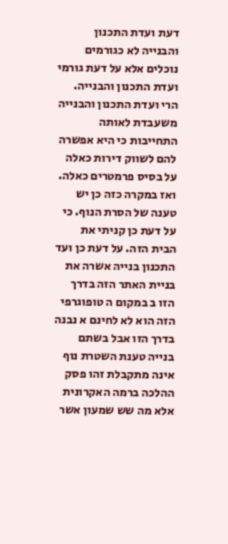דעת ועדת התכנון והבנייה לא כגורמים נוכלים אלא על דעת גורמי ועדת התכנון והבנייה. הרי ועדת התכנון והבנייה משעבדת לאותה התחייבות כי היא אפשרה להם לשווק דירות כאלה על בסיס פרמטרים כאלה. ואז במקרה כזה כן יש טענה של הסרת הנוף. כי על דעת כן קניתי את הבית הזה. על דעת כן ועד התכנון בנייה אשרה את בניית האתר הזה בדרך הזו ב במקום ה טופוגרפי הזה הוא לא לחינם א נבנה בדרך הזו אבל בשתם בנייה טענת השטרת נוף אינה מתקבלת זהו פסק ההלכה ברמה האקרונית אלא מה שש שמעון אשר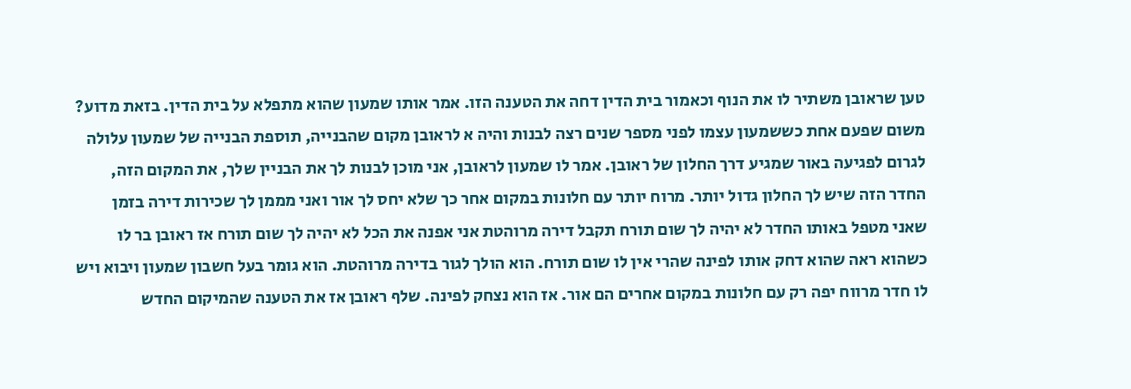טען שראובן משתיר לו את הנוף וכאמור בית הדין דחה את הטענה הזו. אמר אותו שמעון שהוא מתפלא על בית הדין. בזאת מדוע? משום שפעם אחת כששמעון עצמו לפני מספר שנים רצה לבנות והיה א לראובן מקום שהבנייה, תוספת הבנייה של שמעון עלולה לגרום לפגיעה באור שמגיע דרך החלון של ראובן. אמר לו שמעון לראובן, אני מוכן לבנות לך את הבניין שלך, את המקום הזה, החדר הזה שיש לך החלון גדול יותר. מרוח יותר עם חלונות במקום אחר כך שלא יחס לך אור ואני מממן לך שכירות דירה בזמן שאני מטפל באותו החדר לא יהיה לך שום תורח תקבל דירה מרוהטת אני אפנה את הכל לא יהיה לך שום תורח אז ראובן בר לו כשהוא ראה שהוא דחק אותו לפינה שהרי אין לו שום תורח. הוא הולך לגור בדירה מרוהטת. הוא גומר בעל חשבון שמעון ויבוא ויש לו חדר מרווח יפה רק עם חלונות במקום אחרים הם אור. אז הוא נצחק לפינה. שלף ראובן אז את הטענה שהמיקום החדש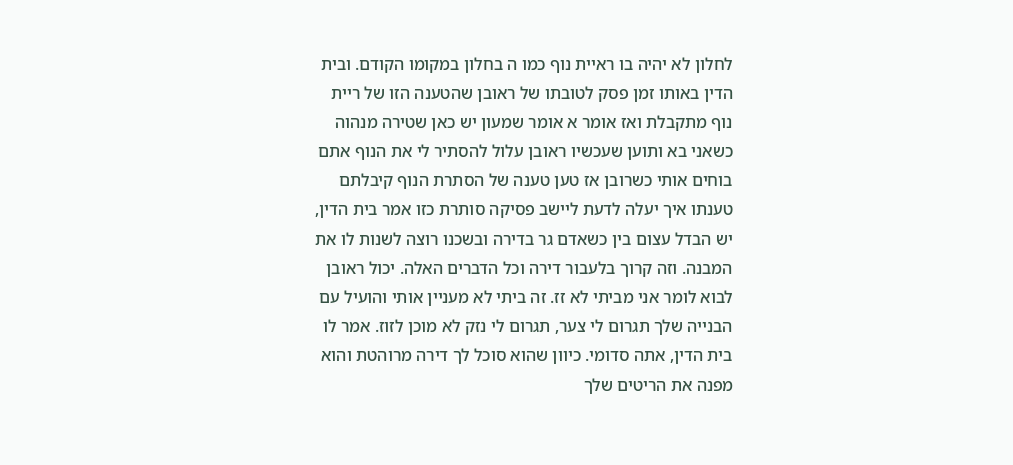לחלון לא יהיה בו ראיית נוף כמו ה בחלון במקומו הקודם. ובית הדין באותו זמן פסק לטובתו של ראובן שהטענה הזו של ריית נוף מתקבלת ואז אומר א אומר שמעון יש כאן שטירה מנהוה כשאני בא ותוען שעכשיו ראובן עלול להסתיר לי את הנוף אתם בוחים אותי כשרובן אז טען טענה של הסתרת הנוף קיבלתם טענתו איך יעלה לדעת ליישב פסיקה סותרת כזו אמר בית הדין, יש הבדל עצום בין כשאדם גר בדירה ובשכנו רוצה לשנות לו את המבנה. וזה קרוך בלעבור דירה וכל הדברים האלה. יכול ראובן לבוא לומר אני מביתי לא זז. זה ביתי לא מעניין אותי והועיל עם הבנייה שלך תגרום לי צער, תגרום לי נזק לא מוכן לזוז. אמר לו בית הדין, אתה סדומי. כיוון שהוא סוכל לך דירה מרוהטת והוא מפנה את הריטים שלך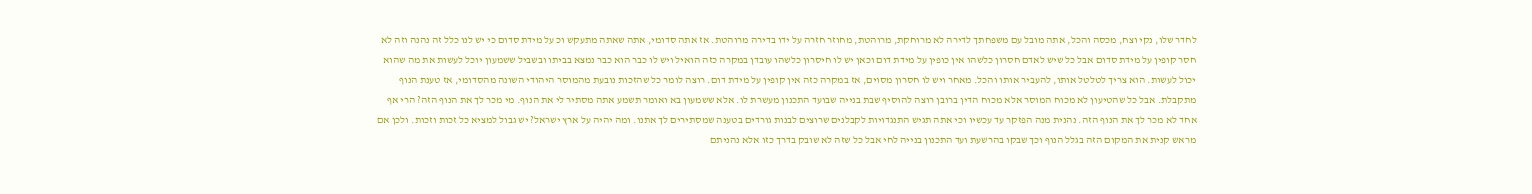לחדר שלו, נקי וצח, מכסה והכל, אתה מובל עם משפחתך לדירה לא מרוחקת, מרוהטת, מחוזר חזרה על ידו בדירה מרוהטת. אז אתה סדומי, אתה שאתה מתעקש וכ על מידת סדום כי יש לנו כלל זה נהנה וזה לא חסר קופין על מידת סדום אבל כל שיש לאדם חסרון כלשהו אין כופין על מידת דום וכאן יש לו חיסרון כלשהו עובדן במקרה כזה הואיל ויש לו כבר הוא כבר נמצא בביתו ובשביל ששמעון יוכל לעשות את מה שהוא יכול לעשות. הוא צריך לטלטל אותו, להעביר אותו והכל. מאחר ויש לו חסרון מסוים, אז במקרה כזה אין קופין על מידת דום. רוצה לומר כל שהזכות נובעת מהמוסר היהודי השונה מהסדומי, אז טענת הנוף מתקבלת. אבל כל שהטיעון לא מכוח המוסר אלא מכוח הדין ברובן רוצה להוסיף שבת בנייה שבועד התכנון מעשרת לו. אלא ששמעון בא ואומר תשמע אתה מסתיר לי את הנוף. מי מכר לך את הנוף הזה? הרי אף אחד לא מכר לך את הנוף הזה. נהנית מנה הפזקר עד עכשיו וכי אתה תגיש התנגדויות לקבלנים שרוצים לבנות גורדים בטענה שמסתירים לך אתנו. ומה יהיה על ארץ ישראל? יש גבול למציא כל זכות וזכות. ולכן אם מראש קנית את המקום הזה בגלל הנוף וכך שבקו בהרשעת ועד התכנון בנייה לחי אבל כל שזה לא שובק בדרך כזו אלא נהניתם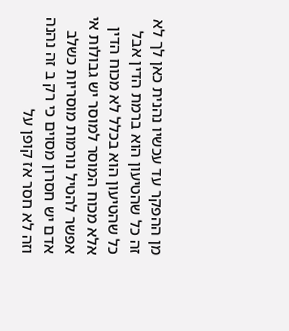מן ההפקר עד עכשיו נהנית כאן לך לא זה כל שהטיעון הוא ברמת הדין אבל כל שהטיעון הוא בכלל לא מכוח הדין אלא מכוח המוסר למוסר יש גבולות אי אפשר להטיל נורמות מוסריות כשלב אדם יש חסרון מסוים כי רק ב זה נהנה וזה לא חסר אז קופן על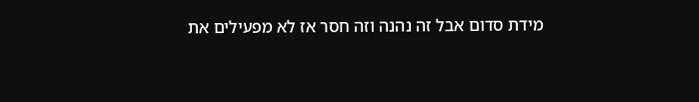מידת סדום אבל זה נהנה וזה חסר אז לא מפעילים את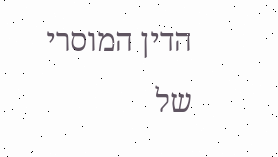הדין המוסרי של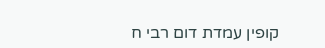קופין עמדת דום רבי ח